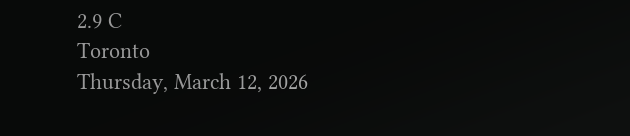2.9 C
Toronto
Thursday, March 12, 2026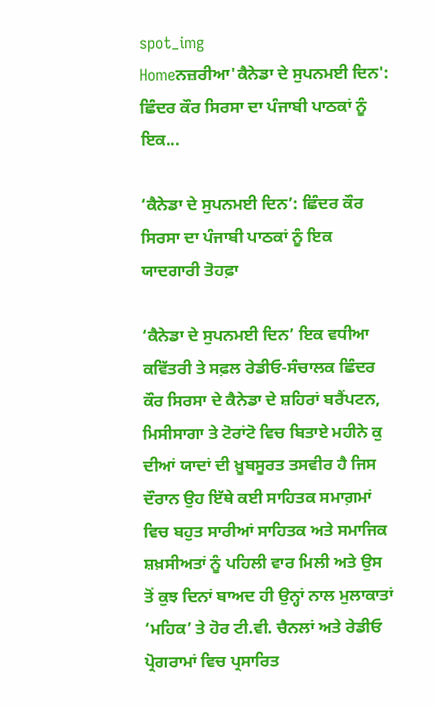spot_img
Homeਨਜ਼ਰੀਆ'ਕੈਨੇਡਾ ਦੇ ਸੁਪਨਮਈ ਦਿਨ': ਛਿੰਦਰ ਕੌਰ ਸਿਰਸਾ ਦਾ ਪੰਜਾਬੀ ਪਾਠਕਾਂ ਨੂੰ ਇਕ...

‘ਕੈਨੇਡਾ ਦੇ ਸੁਪਨਮਈ ਦਿਨ’: ਛਿੰਦਰ ਕੌਰ ਸਿਰਸਾ ਦਾ ਪੰਜਾਬੀ ਪਾਠਕਾਂ ਨੂੰ ਇਕ ਯਾਦਗਾਰੀ ਤੋਹਫ਼ਾ

‘ਕੈਨੇਡਾ ਦੇ ਸੁਪਨਮਈ ਦਿਨ’ ਇਕ ਵਧੀਆ ਕਵਿੱਤਰੀ ਤੇ ਸਫ਼ਲ ਰੇਡੀਓ-ਸੰਚਾਲਕ ਛਿੰਦਰ ਕੌਰ ਸਿਰਸਾ ਦੇ ਕੈਨੇਡਾ ਦੇ ਸ਼ਹਿਰਾਂ ਬਰੈਂਪਟਨ, ਮਿਸੀਸਾਗਾ ਤੇ ਟੋਰਾਂਟੋ ਵਿਚ ਬਿਤਾਏ ਮਹੀਨੇ ਕੁ ਦੀਆਂ ਯਾਦਾਂ ਦੀ ਖ਼ੂਬਸੂਰਤ ਤਸਵੀਰ ਹੈ ਜਿਸ ਦੌਰਾਨ ਉਹ ਇੱਥੇ ਕਈ ਸਾਹਿਤਕ ਸਮਾਗ਼ਮਾਂ ਵਿਚ ਬਹੁਤ ਸਾਰੀਆਂ ਸਾਹਿਤਕ ਅਤੇ ਸਮਾਜਿਕ ਸ਼ਖ਼ਸੀਅਤਾਂ ਨੂੰ ਪਹਿਲੀ ਵਾਰ ਮਿਲੀ ਅਤੇ ਉਸ ਤੋਂ ਕੁਝ ਦਿਨਾਂ ਬਾਅਦ ਹੀ ਉਨ੍ਹਾਂ ਨਾਲ ਮੁਲਾਕਾਤਾਂ ‘ਮਹਿਕ’ ਤੇ ਹੋਰ ਟੀ.ਵੀ. ਚੈਨਲਾਂ ਅਤੇ ਰੇਡੀਓ ਪ੍ਰੋਗਰਾਮਾਂ ਵਿਚ ਪ੍ਰਸਾਰਿਤ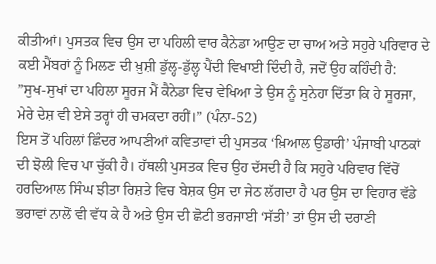ਕੀਤੀਆਂ। ਪੁਸਤਕ ਵਿਚ ਉਸ ਦਾ ਪਹਿਲੀ ਵਾਰ ਕੈਨੇਡਾ ਆਉਣ ਦਾ ਚਾਅ ਅਤੇ ਸਹੁਰੇ ਪਰਿਵਾਰ ਦੇ ਕਈ ਮੈਂਬਰਾਂ ਨੂੰ ਮਿਲਣ ਦੀ ਖ਼ੁਸ਼ੀ ਡੁੱਲ੍ਹ-ਡੁੱਲ੍ਹ ਪੈਂਦੀ ਵਿਖਾਈ ਦਿੰਦੀ ਹੈ, ਜਦੋਂ ਉਹ ਕਹਿੰਦੀ ਹੈ:
”ਸੁਖ-ਸੁਖਾਂ ਦਾ ਪਹਿਲਾ ਸੂਰਜ ਮੈਂ ਕੈਨੇਡਾ ਵਿਚ ਵੇਖਿਆ ਤੇ ਉਸ ਨੂੰ ਸੁਨੇਹਾ ਦਿੱਤਾ ਕਿ ਹੇ ਸੂਰਜਾ, ਮੇਰੇ ਦੇਸ਼ ਵੀ ਏਸੇ ਤਰ੍ਹਾਂ ਹੀ ਚਮਕਦਾ ਰਹੀਂ।” (ਪੰਨਾ-52)
ਇਸ ਤੋਂ ਪਹਿਲਾਂ ਛਿੰਦਰ ਆਪਣੀਆਂ ਕਵਿਤਾਵਾਂ ਦੀ ਪੁਸਤਕ ‘ਖ਼ਿਆਲ ਉਡਾਰੀ’ ਪੰਜਾਬੀ ਪਾਠਕਾਂ ਦੀ ਝੋਲੀ ਵਿਚ ਪਾ ਚੁੱਕੀ ਹੈ। ਹੱਥਲੀ ਪੁਸਤਕ ਵਿਚ ਉਹ ਦੱਸਦੀ ਹੈ ਕਿ ਸਹੁਰੇ ਪਰਿਵਾਰ ਵਿੱਚੋਂ ਹਰਦਿਆਲ ਸਿੰਘ ਝੀਤਾ ਰਿਸ਼ਤੇ ਵਿਚ ਬੇਸ਼ਕ ਉਸ ਦਾ ਜੇਠ ਲੱਗਦਾ ਹੈ ਪਰ ਉਸ ਦਾ ਵਿਹਾਰ ਵੱਡੇ ਭਰਾਵਾਂ ਨਾਲੋਂ ਵੀ ਵੱਧ ਕੇ ਹੈ ਅਤੇ ਉਸ ਦੀ ਛੋਟੀ ਭਰਜਾਈ ‘ਸੱਤੀ’ ਤਾਂ ਉਸ ਦੀ ਦਰਾਣੀ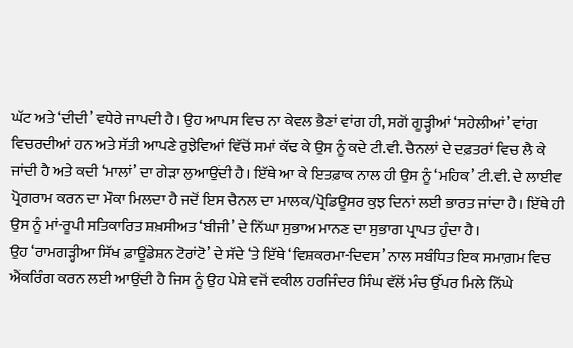ਘੱਟ ਅਤੇ ‘ਦੀਦੀ’ ਵਧੇਰੇ ਜਾਪਦੀ ਹੈ। ਉਹ ਆਪਸ ਵਿਚ ਨਾ ਕੇਵਲ ਭੈਣਾਂ ਵਾਂਗ ਹੀ, ਸਗੋਂ ਗੂੜ੍ਹੀਆਂ ‘ਸਹੇਲੀਆਂ’ ਵਾਂਗ ਵਿਚਰਦੀਆਂ ਹਨ ਅਤੇ ਸੱਤੀ ਆਪਣੇ ਰੁਝੇਵਿਆਂ ਵਿੱਚੋਂ ਸਮਾਂ ਕੱਢ ਕੇ ਉਸ ਨੂੰ ਕਦੇ ਟੀ.ਵੀ. ਚੈਨਲਾਂ ਦੇ ਦਫ਼ਤਰਾਂ ਵਿਚ ਲੈ ਕੇ ਜਾਂਦੀ ਹੈ ਅਤੇ ਕਦੀ ‘ਮਾਲਾਂ’ ਦਾ ਗੇੜਾ ਲੁਆਉਂਦੀ ਹੈ। ਇੱਥੇ ਆ ਕੇ ਇਤਫ਼ਾਕ ਨਾਲ ਹੀ ਉਸ ਨੂੰ ‘ਮਹਿਕ’ ਟੀ.ਵੀ. ਦੇ ਲਾਈਵ ਪ੍ਰੋਗਰਾਮ ਕਰਨ ਦਾ ਮੌਕਾ ਮਿਲਦਾ ਹੈ ਜਦੋਂ ਇਸ ਚੈਨਲ ਦਾ ਮਾਲਕ/ਪ੍ਰੋਡਿਊਸਰ ਕੁਝ ਦਿਨਾਂ ਲਈ ਭਾਰਤ ਜਾਂਦਾ ਹੈ। ਇੱਥੇ ਹੀ ਉਸ ਨੂੰ ਮਾਂ-ਰੂਪੀ ਸਤਿਕਾਰਿਤ ਸ਼ਖ਼ਸੀਅਤ ‘ਬੀਜੀ’ ਦੇ ਨਿੱਘਾ ਸੁਭਾਅ ਮਾਨਣ ਦਾ ਸੁਭਾਗ ਪ੍ਰਾਪਤ ਹੁੰਦਾ ਹੈ।
ਉਹ ‘ਰਾਮਗੜ੍ਹੀਆ ਸਿੱਖ ਫ਼ਾਊਂਡੇਸ਼ਨ ਟੋਰਾਂਟੋ’ ਦੇ ਸੱਦੇ ‘ਤੇ ਇੱਥੇ ‘ਵਿਸ਼ਕਰਮਾ-ਦਿਵਸ’ ਨਾਲ ਸਬੰਧਿਤ ਇਕ ਸਮਾਗ਼ਮ ਵਿਚ ਐਂਕਰਿੰਗ ਕਰਨ ਲਈ ਆਉਂਦੀ ਹੈ ਜਿਸ ਨੂੰ ਉਹ ਪੇਸ਼ੇ ਵਜੋਂ ਵਕੀਲ ਹਰਜਿੰਦਰ ਸਿੰਘ ਵੱਲੋਂ ਮੰਚ ਉੱਪਰ ਮਿਲੇ ਨਿੱਘੇ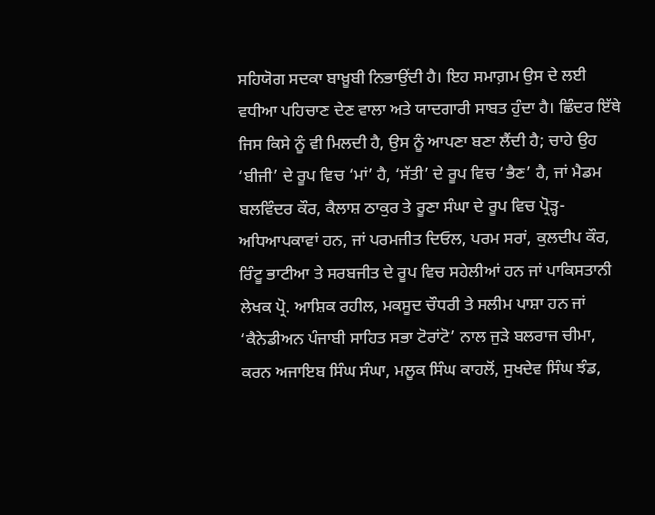ਸਹਿਯੋਗ ਸਦਕਾ ਬਾਖ਼ੂਬੀ ਨਿਭਾਉਂਦੀ ਹੈ। ਇਹ ਸਮਾਗ਼ਮ ਉਸ ਦੇ ਲਈ ਵਧੀਆ ਪਹਿਚਾਣ ਦੇਣ ਵਾਲਾ ਅਤੇ ਯਾਦਗਾਰੀ ਸਾਬਤ ਹੁੰਦਾ ਹੈ। ਛਿੰਦਰ ਇੱਥੇ ਜਿਸ ਕਿਸੇ ਨੂੰ ਵੀ ਮਿਲਦੀ ਹੈ, ਉਸ ਨੂੰ ਆਪਣਾ ਬਣਾ ਲੈਂਦੀ ਹੈ; ਚਾਹੇ ਉਹ ‘ਬੀਜੀ’ ਦੇ ਰੂਪ ਵਿਚ ‘ਮਾਂ’ ਹੈ, ‘ਸੱਤੀ’ ਦੇ ਰੂਪ ਵਿਚ ‘ਭੈਣ’ ਹੈ, ਜਾਂ ਮੈਡਮ ਬਲਵਿੰਦਰ ਕੌਰ, ਕੈਲਾਸ਼ ਠਾਕੁਰ ਤੇ ਰੂਣਾ ਸੰਘਾ ਦੇ ਰੂਪ ਵਿਚ ਪ੍ਰੋੜ੍ਹ-ਅਧਿਆਪਕਾਵਾਂ ਹਨ, ਜਾਂ ਪਰਮਜੀਤ ਦਿਓਲ, ਪਰਮ ਸਰਾਂ, ਕੁਲਦੀਪ ਕੌਰ, ਰਿੰਟੂ ਭਾਟੀਆ ਤੇ ਸਰਬਜੀਤ ਦੇ ਰੂਪ ਵਿਚ ਸਹੇਲੀਆਂ ਹਨ ਜਾਂ ਪਾਕਿਸਤਾਨੀ ਲੇਖਕ ਪ੍ਰੋ. ਆਸ਼ਿਕ ਰਹੀਲ, ਮਕਸੂਦ ਚੌਧਰੀ ਤੇ ਸਲੀਮ ਪਾਸ਼ਾ ਹਨ ਜਾਂ ‘ਕੈਨੇਡੀਅਨ ਪੰਜਾਬੀ ਸਾਹਿਤ ਸਭਾ ਟੋਰਾਂਟੋ’ ਨਾਲ ਜੁੜੇ ਬਲਰਾਜ ਚੀਮਾ, ਕਰਨ ਅਜਾਇਬ ਸਿੰਘ ਸੰਘਾ, ਮਲੂਕ ਸਿੰਘ ਕਾਹਲੋਂ, ਸੁਖਦੇਵ ਸਿੰਘ ਝੰਡ,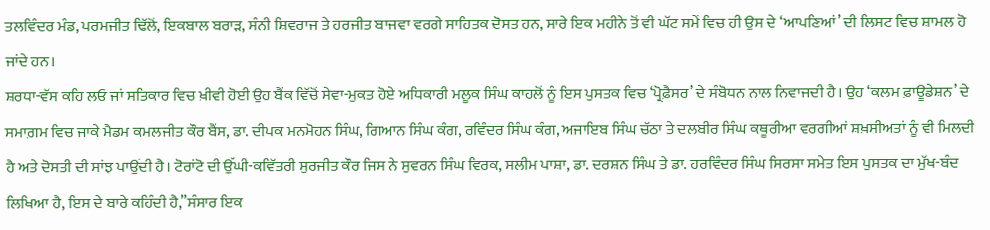ਤਲਵਿੰਦਰ ਮੰਡ, ਪਰਮਜੀਤ ਢਿੱਲੋਂ, ਇਕਬਾਲ ਬਰਾੜ, ਸੰਨੀ ਸ਼ਿਵਰਾਜ ਤੇ ਹਰਜੀਤ ਬਾਜਵਾ ਵਰਗੇ ਸਾਹਿਤਕ ਦੋਸਤ ਹਨ, ਸਾਰੇ ਇਕ ਮਹੀਨੇ ਤੋਂ ਵੀ ਘੱਟ ਸਮੇਂ ਵਿਚ ਹੀ ਉਸ ਦੇ ‘ਆਪਣਿਆਂ’ ਦੀ ਲਿਸਟ ਵਿਚ ਸ਼ਾਮਲ ਹੋ ਜਾਂਦੇ ਹਨ।
ਸ਼ਰਧਾ-ਵੱਸ ਕਹਿ ਲਓ ਜਾਂ ਸਤਿਕਾਰ ਵਿਚ ਖ਼ੀਵੀ ਹੋਈ ਉਹ ਬੈਂਕ ਵਿੱਚੋਂ ਸੇਵਾ-ਮੁਕਤ ਹੋਏ ਅਧਿਕਾਰੀ ਮਲੂਕ ਸਿੰਘ ਕਾਹਲੋਂ ਨੂੰ ਇਸ ਪੁਸਤਕ ਵਿਚ ‘ਪ੍ਰੋਫ਼ੈਸਰ’ ਦੇ ਸੰਬੋਧਨ ਨਾਲ ਨਿਵਾਜਦੀ ਹੈ। ਉਹ ‘ਕਲਮ ਫ਼ਾਊਡੇਸ਼ਨ’ ਦੇ ਸਮਾਗ਼ਮ ਵਿਚ ਜਾਕੇ ਮੈਡਮ ਕਮਲਜੀਤ ਕੌਰ ਬੈਂਸ, ਡਾ. ਦੀਪਕ ਮਨਮੋਹਨ ਸਿੰਘ, ਗਿਆਨ ਸਿੰਘ ਕੰਗ, ਰਵਿੰਦਰ ਸਿੰਘ ਕੰਗ, ਅਜਾਇਬ ਸਿੰਘ ਚੱਠਾ ਤੇ ਦਲਬੀਰ ਸਿੰਘ ਕਥੂਰੀਆ ਵਰਗੀਆਂ ਸ਼ਖ਼ਸੀਅਤਾਂ ਨੂੰ ਵੀ ਮਿਲਦੀ ਹੈ ਅਤੇ ਦੋਸਤੀ ਦੀ ਸਾਂਝ ਪਾਉਂਦੀ ਹੈ। ਟੋਰਾਂਟੋ ਦੀ ਉੱਘੀ-ਕਵਿੱਤਰੀ ਸੁਰਜੀਤ ਕੌਰ ਜਿਸ ਨੇ ਸੁਵਰਨ ਸਿੰਘ ਵਿਰਕ, ਸਲੀਮ ਪਾਸ਼ਾ, ਡਾ. ਦਰਸ਼ਨ ਸਿੰਘ ਤੇ ਡਾ. ਹਰਵਿੰਦਰ ਸਿੰਘ ਸਿਰਸਾ ਸਮੇਤ ਇਸ ਪੁਸਤਕ ਦਾ ਮੁੱਖ-ਬੰਦ ਲਿਖਿਆ ਹੈ, ਇਸ ਦੇ ਬਾਰੇ ਕਹਿੰਦੀ ਹੈ,”ਸੰਸਾਰ ਇਕ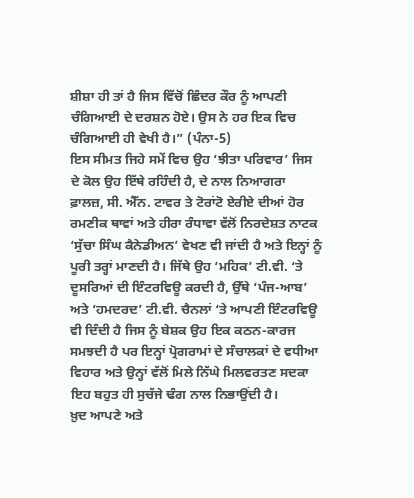ਸ਼ੀਸ਼ਾ ਹੀ ਤਾਂ ਹੈ ਜਿਸ ਵਿੱਚੋਂ ਛਿੰਦਰ ਕੌਰ ਨੂੰ ਆਪਣੀ ਚੰਗਿਆਈ ਦੇ ਦਰਸ਼ਨ ਹੋਏ। ਉਸ ਨੇ ਹਰ ਇਕ ਵਿਚ ਚੰਗਿਆਈ ਹੀ ਵੇਖੀ ਹੈ।” (ਪੰਨਾ-5)
ਇਸ ਸੀਮਤ ਜਿਹੇ ਸਮੇਂ ਵਿਚ ਉਹ ‘ਝੀਤਾ ਪਰਿਵਾਰ’ ਜਿਸ ਦੇ ਕੋਲ ਉਹ ਇੱਥੇ ਰਹਿੰਦੀ ਹੈ, ਦੇ ਨਾਲ ਨਿਆਗਰਾ ਫ਼ਾਲਜ਼, ਸੀ. ਐੱਨ. ਟਾਵਰ ਤੇ ਟੋਰਾਂਟੋ ਏਰੀਏ ਦੀਆਂ ਹੋਰ ਰਮਣੀਕ ਥਾਵਾਂ ਅਤੇ ਹੀਰਾ ਰੰਧਾਵਾ ਵੱਲੋਂ ਨਿਰਦੇਸ਼ਤ ਨਾਟਕ ‘ਸੁੱਚਾ ਸਿੰਘ ਕੈਨੇਡੀਅਨ’ ਵੇਖਣ ਵੀ ਜਾਂਦੀ ਹੈ ਅਤੇ ਇਨ੍ਹਾਂ ਨੂੰ ਪੂਰੀ ਤਰ੍ਹਾਂ ਮਾਣਦੀ ਹੈ। ਜਿੱਥੇ ਉਹ ‘ਮਹਿਕ’ ਟੀ.ਵੀ. ‘ਤੇ ਦੂਸਰਿਆਂ ਦੀ ਇੰਟਰਵਿਊ ਕਰਦੀ ਹੈ, ਉੱਥੇ ‘ਪੰਜ-ਆਬ’ ਅਤੇ ‘ਹਮਦਰਦ’ ਟੀ.ਵੀ. ਚੈਨਲਾਂ ‘ਤੇ ਆਪਣੀ ਇੰਟਰਵਿਊ ਵੀ ਦਿੰਦੀ ਹੈ ਜਿਸ ਨੂੰ ਬੇਸ਼ਕ ਉਹ ਇਕ ਕਠਨ-ਕਾਰਜ ਸਮਝਦੀ ਹੈ ਪਰ ਇਨ੍ਹਾਂ ਪ੍ਰੋਗਰਾਮਾਂ ਦੇ ਸੰਚਾਲਕਾਂ ਦੇ ਵਧੀਆ ਵਿਹਾਰ ਅਤੇ ਉਨ੍ਹਾਂ ਵੱਲੋਂ ਮਿਲੇ ਨਿੱਘੇ ਮਿਲਵਰਤਣ ਸਦਕਾ ਇਹ ਬਹੁਤ ਹੀ ਸੁਚੱਜੇ ਢੰਗ ਨਾਲ ਨਿਭਾਉਂਦੀ ਹੈ।
ਖ਼ੁਦ ਆਪਣੇ ਅਤੇ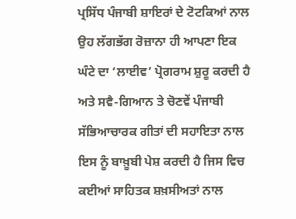ਪ੍ਰਸਿੱਧ ਪੰਜਾਬੀ ਸ਼ਾਇਰਾਂ ਦੇ ਟੋਟਕਿਆਂ ਨਾਲ ਉਹ ਲੱਗਭੱਗ ਰੋਜ਼ਾਨਾ ਹੀ ਆਪਣਾ ਇਕ ਘੰਟੇ ਦਾ ‘ਲਾਈਵ’ ਪ੍ਰੋਗਰਾਮ ਸ਼ੁਰੂ ਕਰਦੀ ਹੈ ਅਤੇ ਸਵੈ-ਗਿਆਨ ਤੇ ਚੋਣਵੇਂ ਪੰਜਾਬੀ ਸੱਭਿਆਚਾਰਕ ਗੀਤਾਂ ਦੀ ਸਹਾਇਤਾ ਨਾਲ ਇਸ ਨੂੰ ਬਾਖ਼ੂਬੀ ਪੇਸ਼ ਕਰਦੀ ਹੈ ਜਿਸ ਵਿਚ ਕਈਆਂ ਸਾਹਿਤਕ ਸ਼ਖ਼ਸੀਅਤਾਂ ਨਾਲ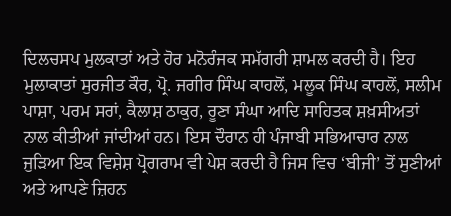ਦਿਲਚਸਪ ਮੁਲਕਾਤਾਂ ਅਤੇ ਹੋਰ ਮਨੋਰੰਜਕ ਸਮੱਗਰੀ ਸ਼ਾਮਲ ਕਰਦੀ ਹੈ। ਇਹ ਮੁਲਾਕਾਤਾਂ ਸੁਰਜੀਤ ਕੌਰ, ਪ੍ਰੋ. ਜਗੀਰ ਸਿੰਘ ਕਾਹਲੋਂ, ਮਲੂਕ ਸਿੰਘ ਕਾਹਲੋਂ, ਸਲੀਮ ਪਾਸ਼ਾ, ਪਰਮ ਸਰਾਂ, ਕੈਲਾਸ਼ ਠਾਕੁਰ, ਰੂਣਾ ਸੰਘਾ ਆਦਿ ਸਾਹਿਤਕ ਸ਼ਖ਼ਸੀਅਤਾਂ ਨਾਲ ਕੀਤੀਆਂ ਜਾਂਦੀਆਂ ਹਨ। ਇਸ ਦੌਰਾਨ ਹੀ ਪੰਜਾਬੀ ਸਭਿਆਚਾਰ ਨਾਲ ਜੁੜਿਆ ਇਕ ਵਿਸ਼ੇਸ਼ ਪ੍ਰੋਗਰਾਮ ਵੀ ਪੇਸ਼ ਕਰਦੀ ਹੈ ਜਿਸ ਵਿਚ ‘ਬੀਜੀ’ ਤੋਂ ਸੁਣੀਆਂ ਅਤੇ ਆਪਣੇ ਜ਼ਿਹਨ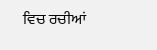ਵਿਚ ਰਚੀਆਂ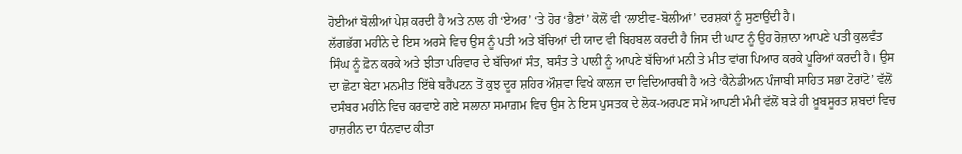ਹੋਈਆਂ ਬੋਲੀਆਂ ਪੇਸ਼ ਕਰਦੀ ਹੈ ਅਤੇ ਨਾਲ ਹੀ ‘ਏਅਰ’ ‘ਤੇ ਹੋਰ ‘ਭੈਣਾਂ’ ਕੋਲੋਂ ਵੀ ‘ਲਾਈਵ-ਬੋਲੀਆਂ’ ਦਰਸ਼ਕਾਂ ਨੂੰ ਸੁਣਾਉਂਦੀ ਹੈ।
ਲੱਗਭੱਗ ਮਹੀਨੇ ਦੇ ਇਸ ਅਰਸੇ ਵਿਚ ਉਸ ਨੂੰ ਪਤੀ ਅਤੇ ਬੱਚਿਆਂ ਦੀ ਯਾਦ ਵੀ ਬਿਹਬਲ ਕਰਦੀ ਹੈ ਜਿਸ ਦੀ ਘਾਟ ਨੂੰ ਉਹ ਰੋਜ਼ਾਨਾ ਆਪਣੇ ਪਤੀ ਕੁਲਵੰਤ ਸਿੰਘ ਨੂੰ ਫ਼ੋਨ ਕਰਕੇ ਅਤੇ ਝੀਤਾ ਪਰਿਵਾਰ ਦੇ ਬੱਚਿਆਂ ਸੰਤ, ਬਸੰਤ ਤੇ ਪਾਲੀ ਨੂੰ ਆਪਣੇ ਬੱਚਿਆਂ ਮਨੀ ਤੇ ਮੀਤ ਵਾਂਗ ਪਿਆਰ ਕਰਕੇ ਪੂਰਿਆਂ ਕਰਦੀ ਹੈ। ਉਸ ਦਾ ਛੋਟਾ ਬੇਟਾ ਮਨਮੀਤ ਇੱਥੇ ਬਰੈਂਪਟਨ ਤੋਂ ਕੁਝ ਦੂਰ ਸ਼ਹਿਰ ਔਸ਼ਵਾ ਵਿਖੇ ਕਾਲਜ ਦਾ ਵਿਦਿਆਰਥੀ ਹੈ ਅਤੇ ‘ਕੈਨੇਡੀਅਨ ਪੰਜਾਬੀ ਸਾਹਿਤ ਸਭਾ ਟੋਰਾਂਟੋ’ ਵੱਲੋਂ ਦਸੰਬਰ ਮਹੀਨੇ ਵਿਚ ਕਰਵਾਏ ਗਏ ਸਲਾਨਾ ਸਮਾਗ਼ਮ ਵਿਚ ਉਸ ਨੇ ਇਸ ਪੁਸਤਕ ਦੇ ਲੋਕ-ਅਰਪਣ ਸਮੇਂ ਆਪਣੀ ਮੰਮੀ ਵੱਲੋਂ ਬੜੇ ਹੀ ਖ਼ੂਬਸੂਰਤ ਸ਼ਬਦਾਂ ਵਿਚ ਹਾਜ਼ਰੀਨ ਦਾ ਧੰਨਵਾਦ ਕੀਤਾ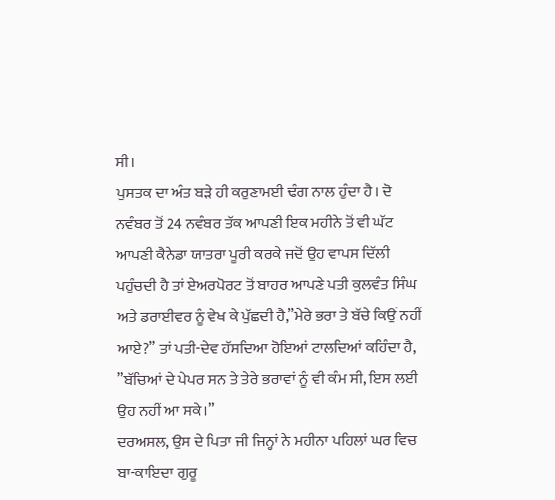ਸੀ।
ਪੁਸਤਕ ਦਾ ਅੰਤ ਬੜੇ ਹੀ ਕਰੁਣਾਮਈ ਢੰਗ ਨਾਲ ਹੁੰਦਾ ਹੈ। ਦੋ ਨਵੰਬਰ ਤੋਂ 24 ਨਵੰਬਰ ਤੱਕ ਆਪਣੀ ਇਕ ਮਹੀਨੇ ਤੋਂ ਵੀ ਘੱਟ ਆਪਣੀ ਕੈਨੇਡਾ ਯਾਤਰਾ ਪੂਰੀ ਕਰਕੇ ਜਦੋਂ ਉਹ ਵਾਪਸ ਦਿੱਲੀ ਪਹੁੰਚਦੀ ਹੈ ਤਾਂ ਏਅਰਪੋਰਟ ਤੋਂ ਬਾਹਰ ਆਪਣੇ ਪਤੀ ਕੁਲਵੰਤ ਸਿੰਘ ਅਤੇ ਡਰਾਈਵਰ ਨੂੰ ਵੇਖ ਕੇ ਪੁੱਛਦੀ ਹੈ,”ਮੇਰੇ ਭਰਾ ਤੇ ਬੱਚੇ ਕਿਉਂ ਨਹੀਂ ਆਏ?” ਤਾਂ ਪਤੀ-ਦੇਵ ਹੱਸਦਿਆ ਹੋਇਆਂ ਟਾਲਦਿਆਂ ਕਹਿੰਦਾ ਹੈ, ”ਬੱਚਿਆਂ ਦੇ ਪੇਪਰ ਸਨ ਤੇ ਤੇਰੇ ਭਰਾਵਾਂ ਨੂੰ ਵੀ ਕੰਮ ਸੀ, ਇਸ ਲਈ ਉਹ ਨਹੀਂ ਆ ਸਕੇ।”
ਦਰਅਸਲ, ਉਸ ਦੇ ਪਿਤਾ ਜੀ ਜਿਨ੍ਹਾਂ ਨੇ ਮਹੀਨਾ ਪਹਿਲਾਂ ਘਰ ਵਿਚ ਬਾ-ਕਾਇਦਾ ਗੁਰੂ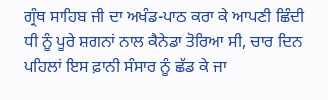ਗ੍ਰੰਥ ਸਾਹਿਬ ਜੀ ਦਾ ਅਖੰਡ-ਪਾਠ ਕਰਾ ਕੇ ਆਪਣੀ ਛਿੰਦੀ ਧੀ ਨੂੰ ਪੂਰੇ ਸ਼ਗਨਾਂ ਨਾਲ ਕੈਨੇਡਾ ਤੋਰਿਆ ਸੀ, ਚਾਰ ਦਿਨ ਪਹਿਲਾਂ ਇਸ ਫ਼ਾਨੀ ਸੰਸਾਰ ਨੂੰ ਛੱਡ ਕੇ ਜਾ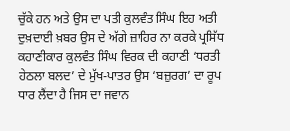ਚੁੱਕੇ ਹਨ ਅਤੇ ਉਸ ਦਾ ਪਤੀ ਕੁਲਵੰਤ ਸਿੰਘ ਇਹ ਅਤੀ ਦੁਖ਼ਦਾਈ ਖ਼ਬਰ ਉਸ ਦੇ ਅੱਗੇ ਜ਼ਾਹਿਰ ਨਾ ਕਰਕੇ ਪ੍ਰਸਿੱਧ ਕਹਾਣੀਕਾਰ ਕੁਲਵੰਤ ਸਿੰਘ ਵਿਰਕ ਦੀ ਕਹਾਣੀ ‘ਧਰਤੀ ਹੇਠਲਾ ਬਲਦ’ ਦੇ ਮੁੱਖ-ਪਾਤਰ ਉਸ ‘ਬਜ਼ੁਰਗ’ ਦਾ ਰੂਪ ਧਾਰ ਲੈਂਦਾ ਹੈ ਜਿਸ ਦਾ ਜਵਾਨ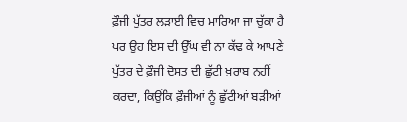ਫ਼ੌਜੀ ਪੁੱਤਰ ਲੜਾਈ ਵਿਚ ਮਾਰਿਆ ਜਾ ਚੁੱਕਾ ਹੈ ਪਰ ਉਹ ਇਸ ਦੀ ਉੱਘ ਵੀ ਨਾ ਕੱਢ ਕੇ ਆਪਣੇ ਪੁੱਤਰ ਦੇ ਫ਼ੌਜੀ ਦੋਸਤ ਦੀ ਛੁੱਟੀ ਖ਼ਰਾਬ ਨਹੀਂ ਕਰਦਾ, ਕਿਉਂਕਿ ਫ਼ੌਜੀਆਂ ਨੂੰ ਛੁੱਟੀਆਂ ਬੜੀਆਂ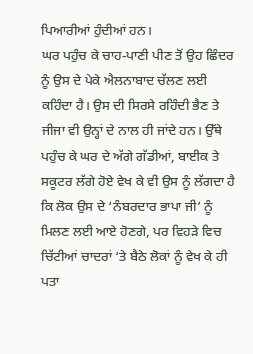ਪਿਆਰੀਆਂ ਹੁੰਦੀਆਂ ਹਨ।
ਘਰ ਪਹੁੰਚ ਕੇ ਚਾਹ-ਪਾਣੀ ਪੀਣ ਤੋਂ ਉਹ ਛਿੰਦਰ ਨੂੰ ਉਸ ਦੇ ਪੇਕੇ ਐਲਨਾਬਾਦ ਚੱਲਣ ਲਈ ਕਹਿੰਦਾ ਹੈ। ਉਸ ਦੀ ਸਿਰਸੇ ਰਹਿੰਦੀ ਭੈਣ ਤੇ ਜੀਜਾ ਵੀ ਉਨ੍ਹਾਂ ਦੇ ਨਾਲ ਹੀ ਜਾਂਦੇ ਹਨ। ਉੱਥੇ ਪਹੁੰਚ ਕੇ ਘਰ ਦੇ ਅੱਗੇ ਗੱਡੀਆਂ, ਬਾਈਕ ਤੇ ਸਕੂਟਰ ਲੱਗੇ ਹੋਏ ਵੇਖ ਕੇ ਵੀ ਉਸ ਨੂੰ ਲੱਗਦਾ ਹੈ ਕਿ ਲੋਕ ਉਸ ਦੇ ‘ਨੰਬਰਦਾਰ ਭਾਪਾ ਜੀ’ ਨੂੰ ਮਿਲਣ ਲਈ ਆਏ ਹੋਣਗੇ, ਪਰ ਵਿਹੜੇ ਵਿਚ ਚਿੱਟੀਆਂ ਚਾਦਰਾਂ ‘ਤੇ ਬੈਠੇ ਲੋਕਾਂ ਨੂੰ ਵੇਖ ਕੇ ਹੀ ਪਤਾ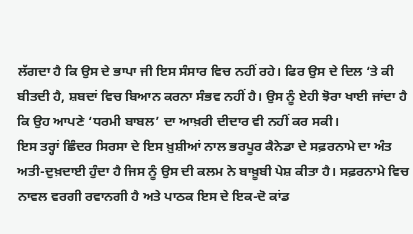ਲੱਗਦਾ ਹੈ ਕਿ ਉਸ ਦੇ ਭਾਪਾ ਜੀ ਇਸ ਸੰਸਾਰ ਵਿਚ ਨਹੀਂ ਰਹੇ। ਫਿਰ ਉਸ ਦੇ ਦਿਲ ‘ਤੇ ਕੀ ਬੀਤਦੀ ਹੈ, ਸ਼ਬਦਾਂ ਵਿਚ ਬਿਆਨ ਕਰਨਾ ਸੰਭਵ ਨਹੀਂ ਹੈ। ਉਸ ਨੂੰ ਏਹੀ ਝੋਰਾ ਖਾਈ ਜਾਂਦਾ ਹੈ ਕਿ ਉਹ ਆਪਣੇ ‘ਧਰਮੀ ਬਾਬਲ’ ਦਾ ਆਖ਼ਰੀ ਦੀਦਾਰ ਵੀ ਨਹੀਂ ਕਰ ਸਕੀ।
ਇਸ ਤਰ੍ਹਾਂ ਛਿੰਦਰ ਸਿਰਸਾ ਦੇ ਇਸ ਖ਼ੁਸ਼ੀਆਂ ਨਾਲ ਭਰਪੂਰ ਕੈਨੇਡਾ ਦੇ ਸਫ਼ਰਨਾਮੇ ਦਾ ਅੰਤ ਅਤੀ-ਦੁਖ਼ਦਾਈ ਹੁੰਦਾ ਹੈ ਜਿਸ ਨੂੰ ਉਸ ਦੀ ਕਲਮ ਨੇ ਬਾਖ਼ੂਬੀ ਪੇਸ਼ ਕੀਤਾ ਹੈ। ਸਫ਼ਰਨਾਮੇ ਵਿਚ ਨਾਵਲ ਵਰਗੀ ਰਵਾਨਗੀ ਹੈ ਅਤੇ ਪਾਠਕ ਇਸ ਦੇ ਇਕ-ਦੋ ਕਾਂਡ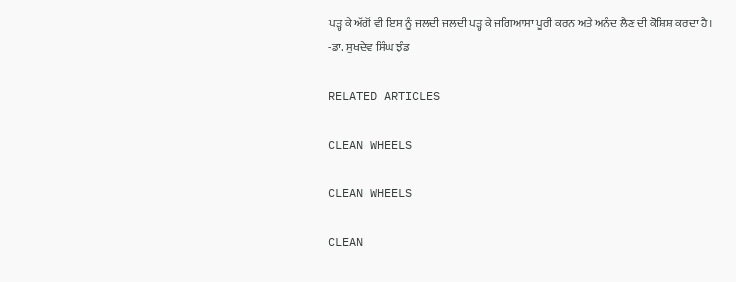ਪੜ੍ਹ ਕੇ ਅੱਗੋਂ ਵੀ ਇਸ ਨੂੰ ਜਲਦੀ ਜਲਦੀ ਪੜ੍ਹ ਕੇ ਜਗਿਆਸਾ ਪੂਰੀ ਕਰਨ ਅਤੇ ਅਨੰਦ ਲੈਣ ਦੀ ਕੋਸ਼ਿਸ਼ ਕਰਦਾ ਹੈ।
-ਡਾ. ਸੁਖਦੇਵ ਸਿੰਘ ਝੰਡ

RELATED ARTICLES

CLEAN WHEELS

CLEAN WHEELS

CLEAN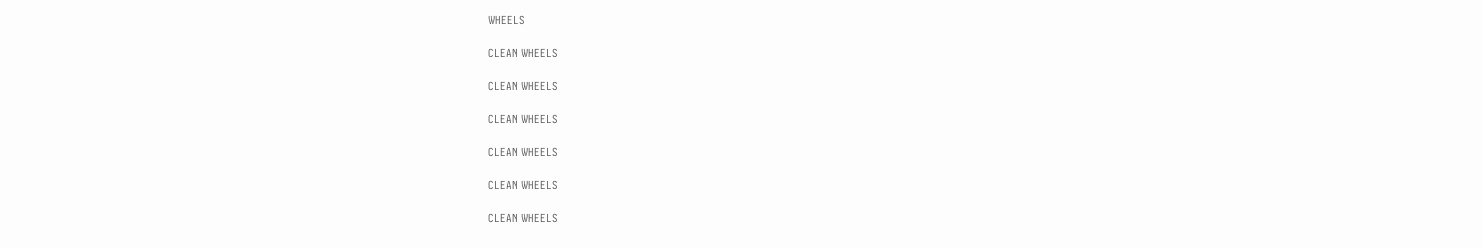WHEELS

CLEAN WHEELS

CLEAN WHEELS

CLEAN WHEELS

CLEAN WHEELS

CLEAN WHEELS

CLEAN WHEELS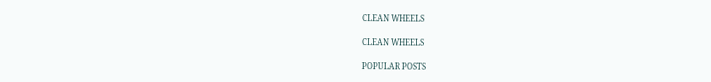CLEAN WHEELS

CLEAN WHEELS

POPULAR POSTS